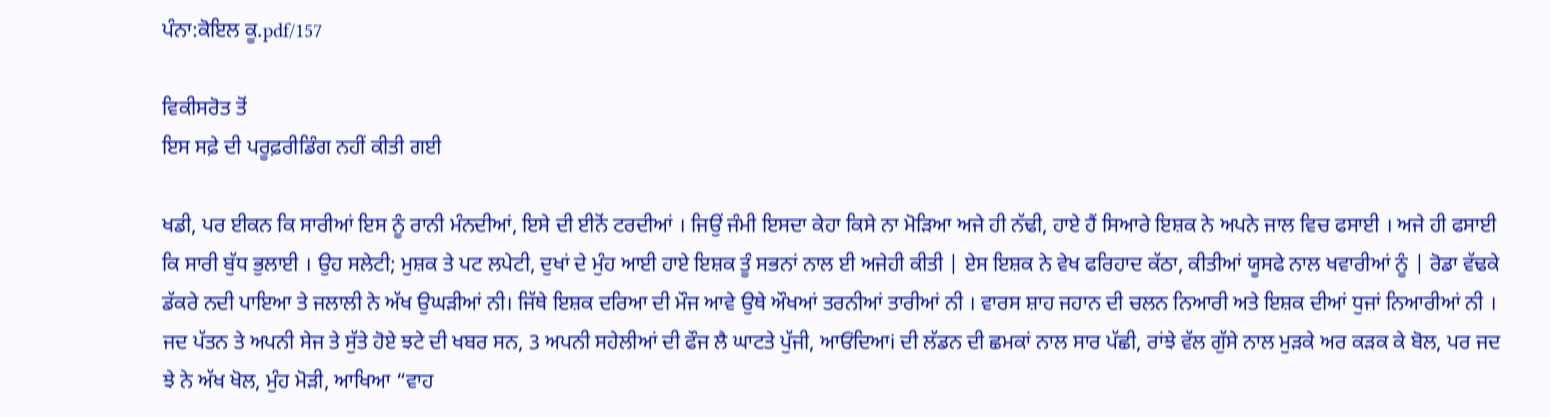ਪੰਨਾ:ਕੋਇਲ ਕੂ.pdf/157

ਵਿਕੀਸਰੋਤ ਤੋਂ
ਇਸ ਸਫ਼ੇ ਦੀ ਪਰੂਫ਼ਰੀਡਿੰਗ ਨਹੀਂ ਕੀਤੀ ਗਈ

ਖਡੀ, ਪਰ ਈਕਨ ਕਿ ਸਾਰੀਆਂ ਇਸ ਨੂੰ ਰਾਨੀ ਮੰਨਦੀਆਂ, ਇਸੇ ਦੀ ਈਨੋਂ ਟਰਦੀਆਂ । ਜਿਉਂ ਜੰਮੀ ਇਸਦਾ ਕੇਹਾ ਕਿਸੇ ਨਾ ਮੋੜਿਆ ਅਜੇ ਹੀ ਨੱਢੀ, ਹਾਏ ਹੈਂ ਸਿਆਰੇ ਇਸ਼ਕ ਨੇ ਅਪਨੇ ਜਾਲ ਵਿਚ ਫਸਾਈ । ਅਜੇ ਹੀ ਫਸਾਈ ਕਿ ਸਾਰੀ ਬੁੱਧ ਭੁਲਾਈ । ਉਹ ਸਲੇਟੀ; ਮੁਸ਼ਕ ਤੇ ਪਟ ਲਪੇਟੀ, ਦੁਖਾਂ ਦੇ ਮੁੰਹ ਆਈ ਹਾਏ ਇਸ਼ਕ ਤੂੰ ਸਭਨਾਂ ਨਾਲ ਈ ਅਜੇਹੀ ਕੀਤੀ | ਏਸ ਇਸ਼ਕ ਨੇ ਵੇਖ ਫਰਿਹਾਦ ਕੱਠਾ, ਕੀਤੀਆਂ ਯੂਸਫੇ ਨਾਲ ਖਵਾਰੀਆਂ ਨੂੰ | ਰੋਡਾ ਵੱਢਕੇ ਡੱਕਰੇ ਨਦੀ ਪਾਇਆ ਤੇ ਜਲਾਲੀ ਨੇ ਅੱਖ ਉਘੜੀਆਂ ਨੀ। ਜਿੱਥੇ ਇਸ਼ਕ ਦਰਿਆ ਦੀ ਮੌਜ ਆਵੇ ਉਥੇ ਔਖਆਂ ਤਰਨੀਆਂ ਤਾਰੀਆਂ ਨੀ । ਵਾਰਸ ਸ਼ਾਹ ਜਹਾਨ ਦੀ ਚਲਨ ਨਿਆਰੀ ਅਤੇ ਇਸ਼ਕ ਦੀਆਂ ਧੁਜਾਂ ਨਿਆਰੀਆਂ ਨੀ । ਜਦ ਪੱਤਨ ਤੇ ਅਪਨੀ ਸੇਜ ਤੇ ਸੁੱਤੇ ਹੋਏ ਝਟੇ ਦੀ ਖਬਰ ਸਨ, 3 ਅਪਨੀ ਸਹੇਲੀਆਂ ਦੀ ਫੌਜ ਲੈ ਘਾਟਤੇ ਪੁੱਜੀ, ਆਓਂਦਿਆi ਦੀ ਲੱਡਨ ਦੀ ਛਮਕਾਂ ਨਾਲ ਸਾਰ ਪੱਛੀ, ਰਾਂਝੇ ਵੱਲ ਗੁੱਸੇ ਨਾਲ ਮੁੜਕੇ ਅਰ ਕੜਕ ਕੇ ਬੋਲ, ਪਰ ਜਦ ਝੇ ਨੇ ਅੱਖ ਖੋਲ, ਮੁੰਹ ਮੋੜੀ, ਆਖਿਆ “ਵਾਹ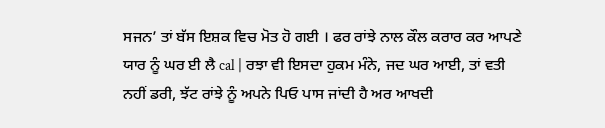ਸਜਨ’ ਤਾਂ ਬੱਸ ਇਸ਼ਕ ਵਿਚ ਮੋਤ ਹੋ ਗਈ । ਫਰ ਰਾਂਝੇ ਨਾਲ ਕੌਲ ਕਰਾਰ ਕਰ ਆਪਣੇ ਯਾਰ ਨੂੰ ਘਰ ਈ ਲੈ cal | ਰਝਾ ਵੀ ਇਸਦਾ ਹੁਕਮ ਮੰਨੇ, ਜਦ ਘਰ ਆਈ, ਤਾਂ ਵਤੀ ਨਹੀਂ ਡਰੀ, ਝੱਟ ਰਾਂਝੇ ਨੂੰ ਅਪਨੇ ਪਿਓ ਪਾਸ ਜਾਂਦੀ ਹੈ ਅਰ ਆਖਦੀ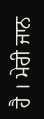ਹੈ । ਮੇਰੀ ਜਾਨ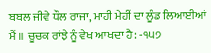ਬਬਲ ਜੀਵੇ ਧੌਲ ਰਾਜਾ, ਮਾਹੀ ਮੇਹੀਂ ਦਾ ਲੂੰਡ ਲਿਆਈਆਂ ਮੈਂ ॥ ਚੂਚਕ ਰਾਂਝੇ ਨੂੰ ਵੇਖ ਆਖਦਾ ਹੈ: -੧੫੭